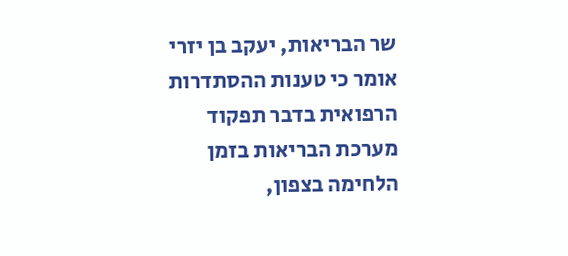שר הבריאות, יעקב בן יזרי אומר כי טענות ההסתדרות הרפואית בדבר תפקוד מערכת הבריאות בזמן הלחימה בצפון,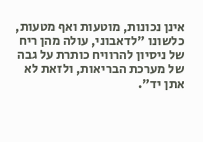אינן נכונות, מוטעות ואף מטעות, כלשונו "לדאבוני, עולה מהן ריח של ניסיון להרוויח כותרת על גבה של מערכת הבריאות, ולזאת לא אתן יד".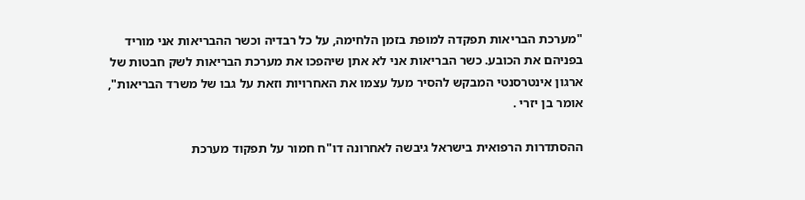"מערכת הבריאות תפקדה למופת בזמן הלחימה, על כל רבדיה וכשר ההבריאות אני מוריד בפניהם את הכובע. כשר הבריאות אני לא אתן שיהפכו את מערכת הבריאות לשק חבטות של ארגון אינטרסנטי המבקש להסיר מעל עצמו את האחרויות וזאת על גבו של משרד הבריאות", אומר בן יזרי .

ההסתדרות הרפואית בישראל גיבשה לאחרונה דו"ח חמור על תפקוד מערכת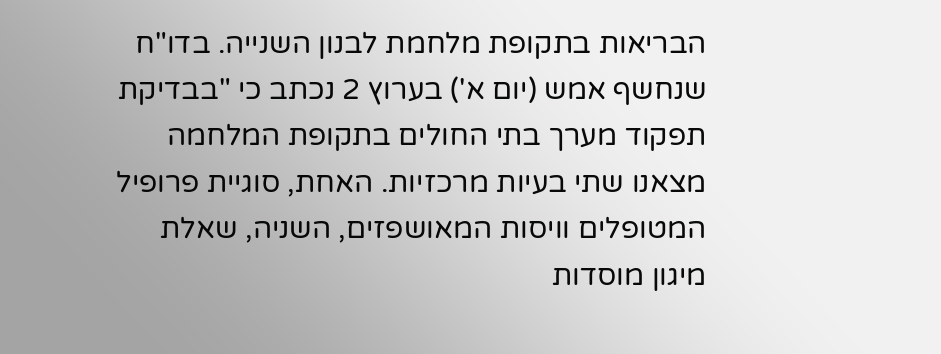הבריאות בתקופת מלחמת לבנון השנייה. בדו"ח שנחשף אמש (יום א') בערוץ 2 נכתב כי "בבדיקת תפקוד מערך בתי החולים בתקופת המלחמה מצאנו שתי בעיות מרכזיות. האחת, סוגיית פרופיל המטופלים וויסות המאושפזים, השניה, שאלת מיגון מוסדות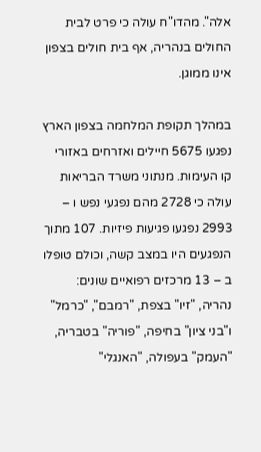אלה". מהדו"ח עולה כי פרט לבית החולים בנהריה, אף בית חולים בצפון אינו ממוגן.

במהלך תקופת המלחמה בצפון הארץ נפגעו 5675 חיילים ואזרחים באזורי קו העימות. מנתוני משרד הבריאות עולה כי 2728 מהם נפגעי נפש ו – 2993 נפגעו פגיעות פיזיות. 107 מתוך הנפגעים היו במצב קשה, וכולם טופלו ב – 13 מרכזים רפואיים שונים: נהריה, "זיו" בצפת, "רמבם", "כרמל" ו"בני ציון" בחיפה, "פוריה" בטבריה, "העמק" בעפולה, "האנגלי"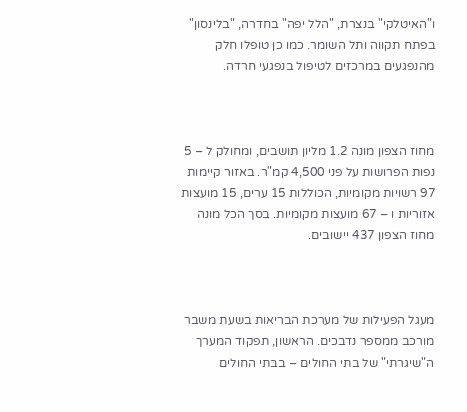ו"האיטלקי" בנצרת, "הלל יפה" בחדרה, "בלינסון" בפתח תקווה ותל השומר. כמו כן טופלו חלק מהנפגעים במרכזים לטיפול בנפגעי חרדה.



מחוז הצפון מונה 1.2 מליון תושבים, ומחולק ל – 5 נפות הפרושות על פני 4,500 קמ"ר. באזור קיימות 97 רשויות מקומיות, הכוללות 15 ערים, 15 מועצות אזוריות ו – 67 מועצות מקומיות. בסך הכל מונה מחוז הצפון 437 יישובים.



מעגל הפעילות של מערכת הבריאות בשעת משבר מורכב ממספר נדבכים. הראשון, תפקוד המערך ה"שיגרתי" של בתי החולים – בבתי החולים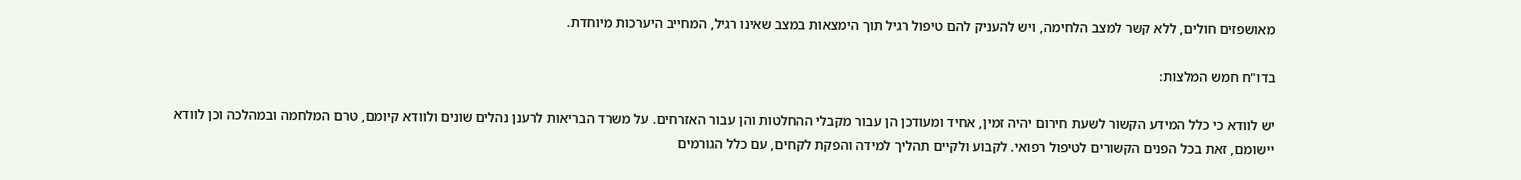מאושפזים חולים, ללא קשר למצב הלחימה, ויש להעניק להם טיפול רגיל תוך הימצאות במצב שאינו רגיל, המחייב היערכות מיוחדת.

בדו"ח חמש המלצות:

יש לוודא כי כלל המידע הקשור לשעת חירום יהיה זמין, אחיד ומעודכן הן עבור מקבלי ההחלטות והן עבור האזרחים. על משרד הבריאות לרענן נהלים שונים ולוודא קיומם, טרם המלחמה ובמהלכה וכן לוודא יישומם, זאת בכל הפנים הקשורים לטיפול רפואי. לקבוע ולקיים תהליך למידה והפקת לקחים, עם כלל הגורמים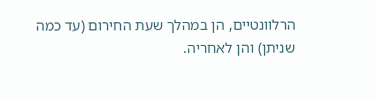הרלוונטיים, הן במהלך שעת החירום (עד כמה שניתן) והן לאחריה.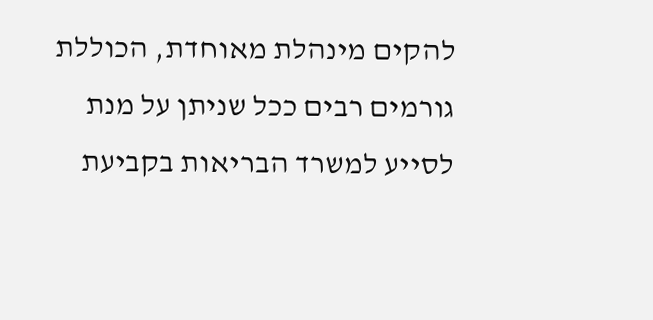להקים מינהלת מאוחדת, הכוללת גורמים רבים ככל שניתן על מנת לסייע למשרד הבריאות בקביעת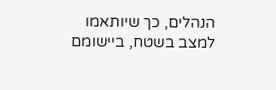הנהלים, כך שיותאמו למצב בשטח, ביישומם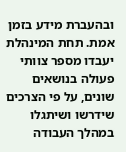ובהעברת מידע בזמן אמת. תחת המינהלת יעבדו מספר צוותי פעולה בנושאים שונים, על פי הצרכים שידרשו ושיתגלו במהלך העבודה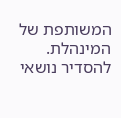המשותפת של המינהלת. להסדיר נושאי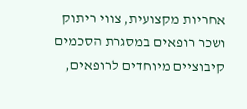אחריות מקצועית, צווי ריתוק ושכר רופאים במסגרת הסכמים קיבוציים מיוחדים לרופאים,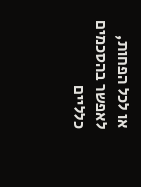או לכל הפחות, לאפשר בהסכמים כלליים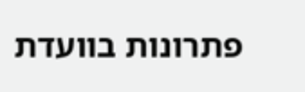פתרונות בוועדת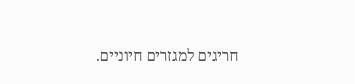חריגים למגזרים חיוניים.